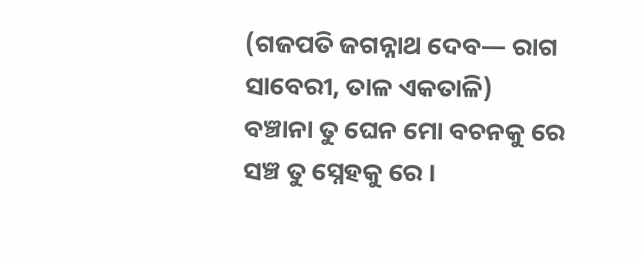(ଗଜପତି ଜଗନ୍ନାଥ ଦେବ— ରାଗ ସାବେରୀ, ତାଳ ଏକତାଳି)
ବଞ୍ଚାନା ତୁ ଘେନ ମୋ ବଚନକୁ ରେ
ସଞ୍ଚ ତୁ ସ୍ନେହକୁ ରେ ।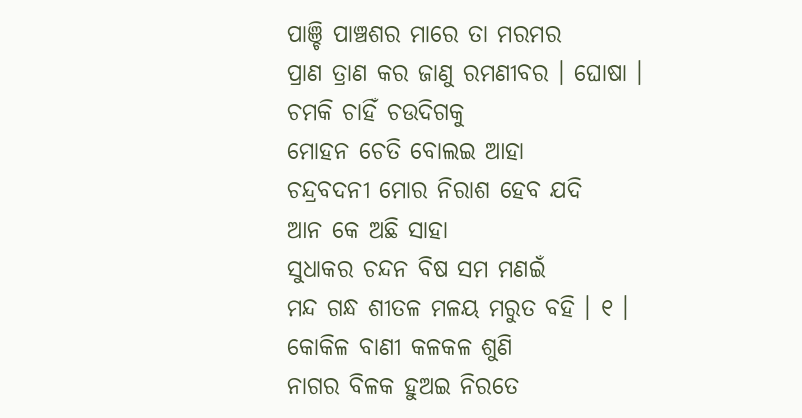ପାଞ୍ଚି ପାଞ୍ଚଶର ମାରେ ତା ମରମର
ପ୍ରାଣ ତ୍ରାଣ କର ଜାଣୁ ରମଣୀବର । ଘୋଷା ।
ଚମକି ଚାହିଁ ଚଉଦିଗକୁ
ମୋହନ ଚେତି ବୋଲଇ ଆହା
ଚନ୍ଦ୍ରବଦନୀ ମୋର ନିରାଶ ହେବ ଯଦି
ଆନ କେ ଅଛି ସାହା
ସୁଧାକର ଚନ୍ଦନ ବିଷ ସମ ମଣଇଁ
ମନ୍ଦ ଗନ୍ଧ ଶୀତଳ ମଳୟ ମରୁତ ବହି । ୧ ।
କୋକିଳ ବାଣୀ କଳକଳ ଶୁଣି
ନାଗର ବିଳକ ହୁଅଇ ନିରତେ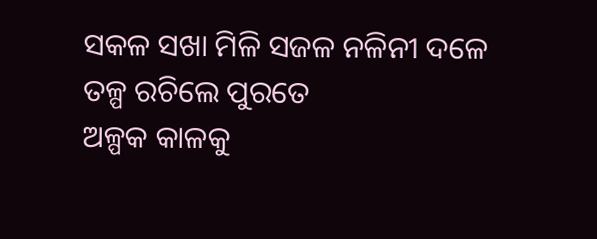ସକଳ ସଖା ମିଳି ସଜଳ ନଳିନୀ ଦଳେ
ତଳ୍ପ ରଚିଲେ ପୁରତେ
ଅଳ୍ପକ କାଳକୁ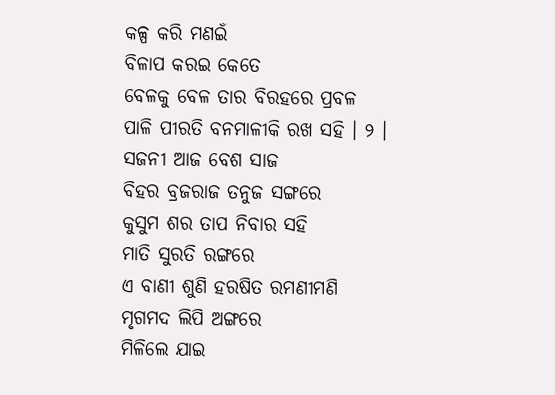କଳ୍ପ କରି ମଣଇଁ
ବିଳାପ କରଇ କେତେ
ବେଳକୁ ବେଳ ତାର ବିରହରେ ପ୍ରବଳ
ପାଳି ପୀରତି ବନମାଳୀକି ରଖ ସହି । ୨ ।
ସଜନୀ ଆଜ ବେଶ ସାଜ
ବିହର ବ୍ରଜରାଜ ତନୁଜ ସଙ୍ଗରେ
କୁସୁମ ଶର ତାପ ନିବାର ସହି
ମାତି ସୁରତି ରଙ୍ଗରେ
ଏ ବାଣୀ ଶୁଣି ହରଷିତ ରମଣୀମଣି
ମୃଗମଦ ଲିପି ଅଙ୍ଗରେ
ମିଳିଲେ ଯାଇ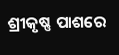ଶ୍ରୀକୃଷ୍ଣ ପାଶରେ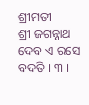ଶ୍ରୀମତୀ
ଶ୍ରୀ ଜଗନ୍ନାଥ ଦେବ ଏ ରସେ ବଦତି । ୩ ।